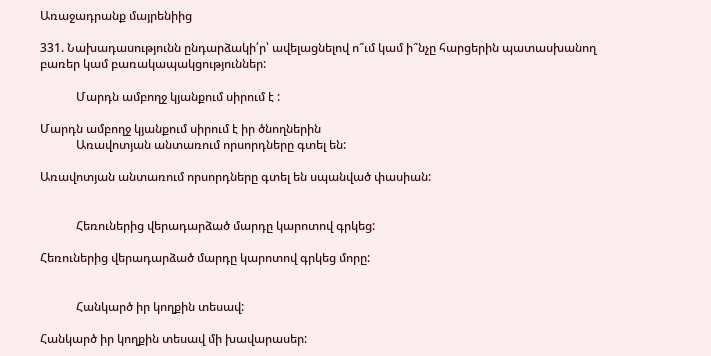Առաջադրանք մայրենիից

331. Նախադասությունն ընդարձակի՛ր՝ ավելացնելով ո՞ւմ կամ ի՞նչը հարցերին պատասխանող բառեր կամ բառակապակցություններ:

            Մարդն ամբողջ կյանքում սիրում է :

Մարդն ամբողջ կյանքում սիրում է իր ծնողներին
            Առավոտյան անտառում որսորդները գտել են:

Առավոտյան անտառում որսորդները գտել են սպանված փասիան:


            Հեռուներից վերադարձած մարդը կարոտով գրկեց:

Հեռուներից վերադարձած մարդը կարոտով գրկեց մորը:


            Հանկարծ իր կողքին տեսավ:

Հանկարծ իր կողքին տեսավ մի խավարասեր: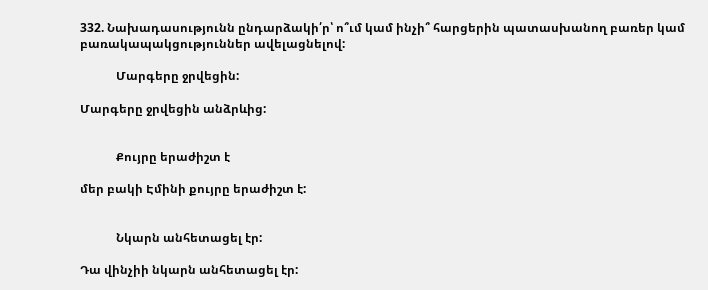332. Նախադասությունն ընդարձակի՛ր՝ ո՞ւմ կամ ինչի՞ հարցերին պատասխանող բառեր կամ բառակապակցություններ ավելացնելով:

            Մարգերը ջրվեցին:

Մարգերը ջրվեցին անձրևից:


            Քույրը երաժիշտ է

մեր բակի Էմինի քույրը երաժիշտ է:


            Նկարն անհետացել էր:

Դա վինչիի նկարն անհետացել էր: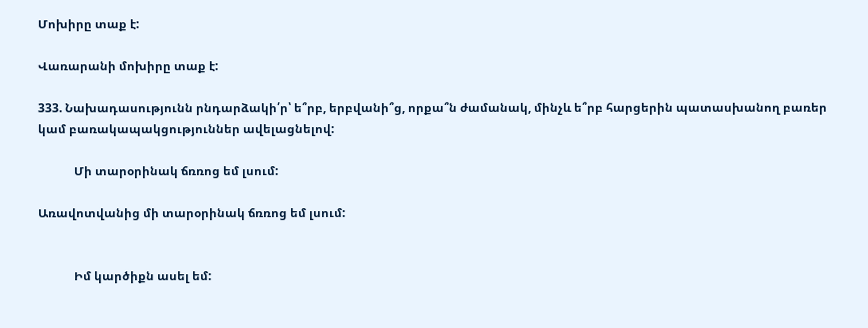Մոխիրը տաք է:

Վառարանի մոխիրը տաք է:

333. Նախադասությունն րնդարձակի՛ր՝ ե՞րբ, երբվանի՞ց, որքա՞ն ժամանակ, մինչև ե՞րբ հարցերին պատասխանող բառեր կամ բառակապակցություններ ավելացնելով:

            Մի տարօրինակ ճռռոց եմ լսում:

Առավոտվանից մի տարօրինակ ճռռոց եմ լսում:


            Իմ կարծիքն ասել եմ: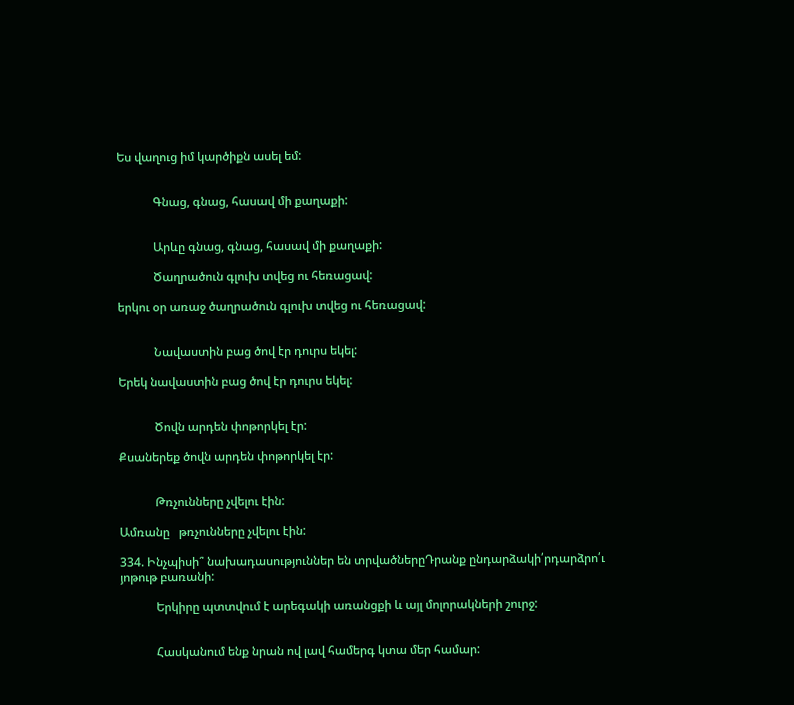Ես վաղուց իմ կարծիքն ասել եմ:


            Գնաց, գնաց, հասավ մի քաղաքի:


            Արևը գնաց, գնաց, հասավ մի քաղաքի:

            Ծաղրածուն գլուխ տվեց ու հեռացավ:

երկու օր առաջ ծաղրածուն գլուխ տվեց ու հեռացավ:


            Նավաստին բաց ծով էր դուրս եկել:

Երեկ նավաստին բաց ծով էր դուրս եկել:


            Ծովն արդեն փոթորկել էր:

Քսաներեք ծովն արդեն փոթորկել էր:


            Թռչունները չվելու էին:

Ամռանը   թռչունները չվելու էին:

334. Ինչպիսի՞ նախադասություններ են տրվածներըԴրանք ընդարձակի՛րդարձրո՛ւ յոթութ բառանի:

            Երկիրը պտտվում է արեգակի առանցքի և այլ մոլորակների շուրջ:


            Հասկանում ենք նրան ով լավ համերգ կտա մեր համար: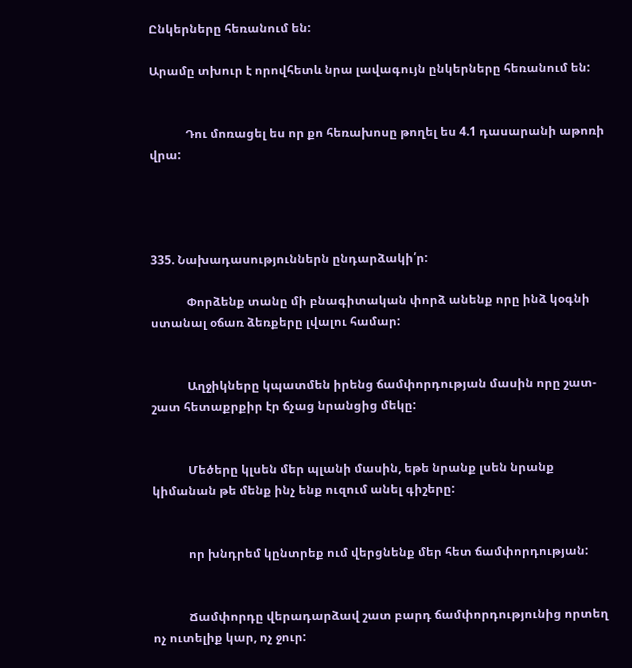Ընկերները հեռանում են:

Արամը տխուր է որովհետև նրա լավագույն ընկերները հեռանում են:


            Դու մոռացել ես որ քո հեռախոսը թողել ես 4.1 դասարանի աթոռի վրա:




335. Նախադասություններն ընդարձակի՛ր:

            Փորձենք տանը մի բնագիտական փորձ անենք որը ինձ կօգնի ստանալ օճառ ձեռքերը լվալու համար:


            Աղջիկները կպատմեն իրենց ճամփորդության մասին որը շատ-շատ հետաքրքիր էր ճչաց նրանցից մեկը:


            Մեծերը կլսեն մեր պլանի մասին, եթե նրանք լսեն նրանք կիմանան թե մենք ինչ ենք ուզում անել գիշերը:


            որ խնդրեմ կընտրեք ում վերցնենք մեր հետ ճամփորդության:


            Ճամփորդը վերադարձավ շատ բարդ ճամփորդությունից որտեղ ոչ ուտելիք կար, ոչ ջուր: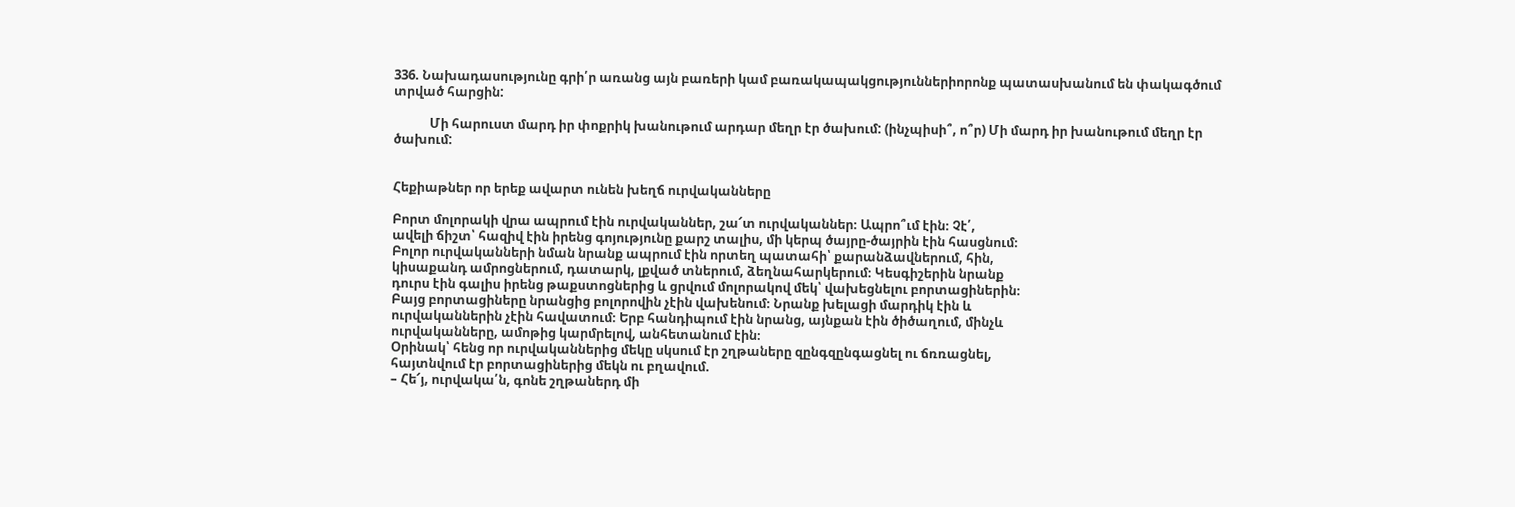336. Նախադասությունը գրի՛ր առանց այն բառերի կամ բառակապակցություններիորոնք պատասխանում են փակագծում տրված հարցին:

            Մի հարուստ մարդ իր փոքրիկ խանութում արդար մեղր էր ծախում: (ինչպիսի՞, ո՞ր) Մի մարդ իր խանութում մեղր էր ծախում:


Հեքիաթներ որ երեք ավարտ ունեն խեղճ ուրվականները

Բորտ մոլորակի վրա ապրում էին ուրվականներ, շա՜տ ուրվականներ։ Ապրո՞ւմ էին։ Չէ՛,
ավելի ճիշտ՝ հազիվ էին իրենց գոյությունը քարշ տալիս, մի կերպ ծայրը-ծայրին էին հասցնում։
Բոլոր ուրվականների նման նրանք ապրում էին որտեղ պատահի՝ քարանձավներում, հին,
կիսաքանդ ամրոցներում, դատարկ, լքված տներում, ձեղնահարկերում։ Կեսգիշերին նրանք
դուրս էին գալիս իրենց թաքստոցներից և ցրվում մոլորակով մեկ՝ վախեցնելու բորտացիներին։
Բայց բորտացիները նրանցից բոլորովին չէին վախենում։ Նրանք խելացի մարդիկ էին և
ուրվականներին չէին հավատում։ Երբ հանդիպում էին նրանց, այնքան էին ծիծաղում, մինչև
ուրվականները, ամոթից կարմրելով, անհետանում էին։
Օրինակ՝ հենց որ ուրվականներից մեկը սկսում էր շղթաները զընգզընգացնել ու ճռռացնել,
հայտնվում էր բորտացիներից մեկն ու բղավում.
– Հե՜յ, ուրվակա՛ն, գոնե շղթաներդ մի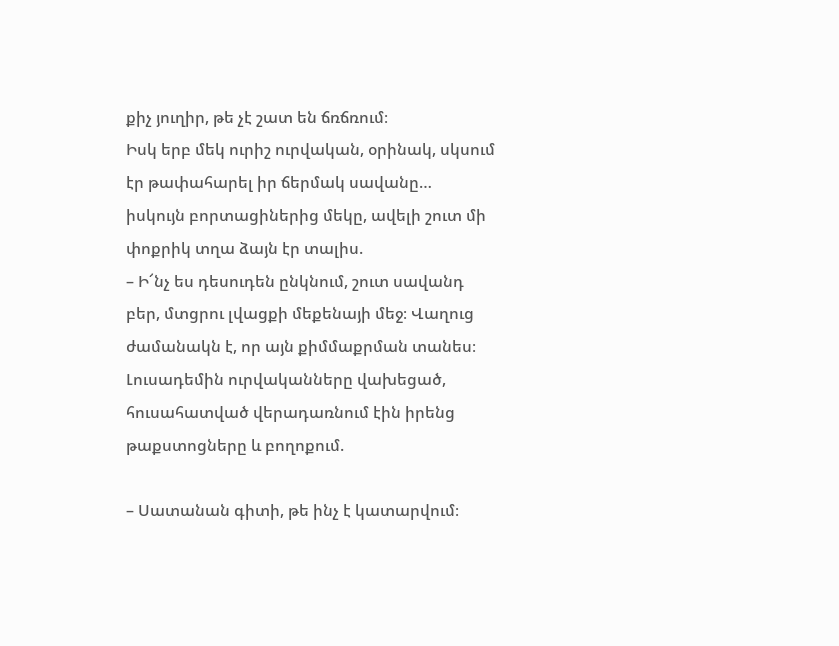քիչ յուղիր, թե չէ շատ են ճռճռում։
Իսկ երբ մեկ ուրիշ ուրվական, օրինակ, սկսում էր թափահարել իր ճերմակ սավանը…
իսկույն բորտացիներից մեկը, ավելի շուտ մի փոքրիկ տղա ձայն էր տալիս.
– Ի՜նչ ես դեսուդեն ընկնում, շուտ սավանդ բեր, մտցրու լվացքի մեքենայի մեջ։ Վաղուց
ժամանակն է, որ այն քիմմաքրման տանես։
Լուսադեմին ուրվականները վախեցած, հուսահատված վերադառնում էին իրենց
թաքստոցները և բողոքում.

– Սատանան գիտի, թե ինչ է կատարվում։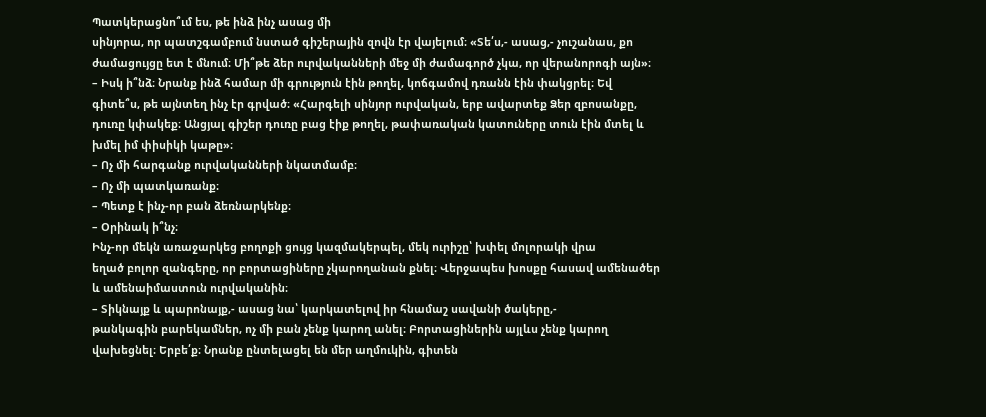Պատկերացնո՞ւմ ես, թե ինձ ինչ ասաց մի
սինյորա, որ պատշգամբում նստած գիշերային զովն էր վայելում։ «Տե՛ս,- ասաց,- չուշանաս, քո
ժամացույցը ետ է մնում։ Մի՞թե ձեր ուրվականների մեջ մի ժամագործ չկա, որ վերանորոգի այն»։
– Իսկ ի՞նձ։ Նրանք ինձ համար մի գրություն էին թողել, կոճգամով դռանն էին փակցրել։ Եվ
գիտե՞ս, թե այնտեղ ինչ էր գրված։ «Հարգելի սինյոր ուրվական, երբ ավարտեք Ձեր զբոսանքը,
դուռը կփակեք։ Անցյալ գիշեր դուռը բաց էիք թողել, թափառական կատուները տուն էին մտել և
խմել իմ փիսիկի կաթը»։
– Ոչ մի հարգանք ուրվականների նկատմամբ։
– Ոչ մի պատկառանք։
– Պետք է ինչ-որ բան ձեռնարկենք։
– Օրինակ ի՞նչ։
Ինչ-որ մեկն առաջարկեց բողոքի ցույց կազմակերպել, մեկ ուրիշը՝ խփել մոլորակի վրա
եղած բոլոր զանգերը, որ բորտացիները չկարողանան քնել։ Վերջապես խոսքը հասավ ամենածեր
և ամենաիմաստուն ուրվականին։
– Տիկնայք և պարոնայք,- ասաց նա՝ կարկատելով իր հնամաշ սավանի ծակերը,-
թանկագին բարեկամներ, ոչ մի բան չենք կարող անել։ Բորտացիներին այլևս չենք կարող
վախեցնել։ Երբե՛ք։ Նրանք ընտելացել են մեր աղմուկին, գիտեն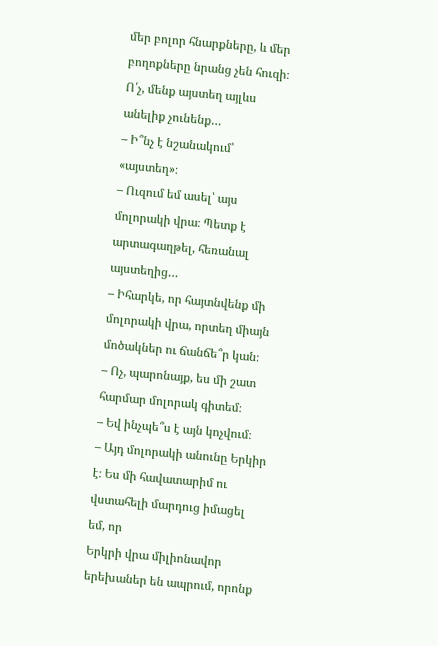մեր բոլոր հնարքները, և մեր
բողոքները նրանց չեն հուզի։ Ո՛չ, մենք այստեղ այլևս անելիք չունենք…
– Ի՞նչ է նշանակում՝ «այստեղ»։
– Ուզում եմ ասել՝ այս մոլորակի վրա։ Պետք է արտագաղթել, հեռանալ այստեղից…
– Իհարկե, որ հայտնվենք մի մոլորակի վրա, որտեղ միայն մոծակներ ու ճանճե՞ր կան։
– Ոչ, պարոնայք, ես մի շատ հարմար մոլորակ գիտեմ։
– Եվ ինչպե՞ս է այն կոչվում։
– Այդ մոլորակի անունը Երկիր է։ Ես մի հավատարիմ ու վստահելի մարդուց իմացել եմ, որ
Երկրի վրա միլիոնավոր երեխաներ են ապրում, որոնք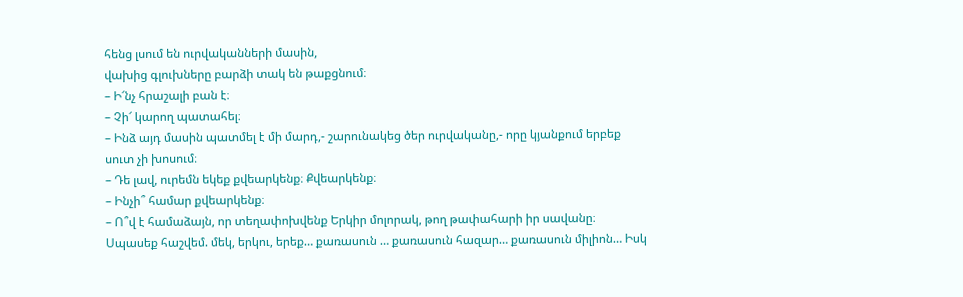հենց լսում են ուրվականների մասին,
վախից գլուխները բարձի տակ են թաքցնում։
– Ի՜նչ հրաշալի բան է։
– Չի՜ կարող պատահել։
– Ինձ այդ մասին պատմել է մի մարդ,- շարունակեց ծեր ուրվականը,- որը կյանքում երբեք
սուտ չի խոսում։
– Դե լավ, ուրեմն եկեք քվեարկենք։ Քվեարկենք։
– Ինչի՞ համար քվեարկենք։
– Ո՞վ է համաձայն, որ տեղափոխվենք Երկիր մոլորակ, թող թափահարի իր սավանը։
Սպասեք հաշվեմ. մեկ, երկու, երեք… քառասուն … քառասուն հազար… քառասուն միլիոն… Իսկ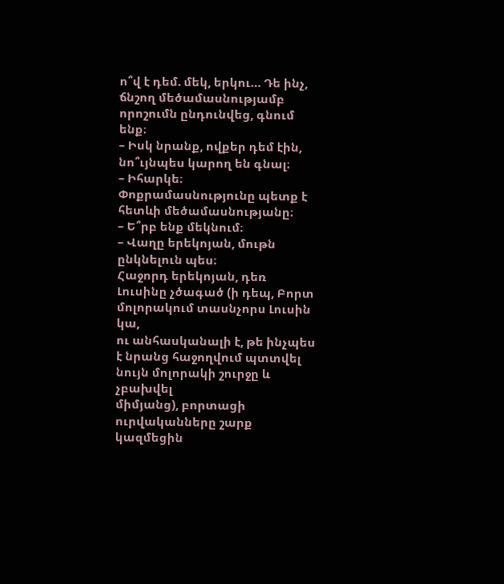ո՞վ է դեմ. մեկ, երկու… Դե ինչ, ճնշող մեծամասնությամբ որոշումն ընդունվեց, գնում ենք։
– Իսկ նրանք, ովքեր դեմ էին, նո՞ւյնպես կարող են գնալ։
– Իհարկե։ Փոքրամասնությունը պետք է հետևի մեծամասնությանը։
– Ե՞րբ ենք մեկնում։
– Վաղը երեկոյան, մութն ընկնելուն պես։
Հաջորդ երեկոյան, դեռ Լուսինը չծագած (ի դեպ, Բորտ մոլորակում տասնչորս Լուսին կա,
ու անհասկանալի է, թե ինչպես է նրանց հաջողվում պտտվել նույն մոլորակի շուրջը և չբախվել
միմյանց), բորտացի ուրվականները շարք կազմեցին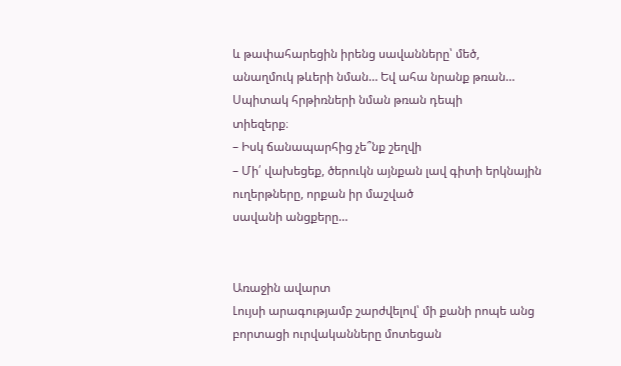և թափահարեցին իրենց սավանները՝ մեծ,
անաղմուկ թևերի նման… Եվ ահա նրանք թռան… Սպիտակ հրթիռների նման թռան դեպի
տիեզերք։
– Իսկ ճանապարհից չե՞նք շեղվի
– Մի՛ վախեցեք, ծերուկն այնքան լավ գիտի երկնային ուղերթները, որքան իր մաշված
սավանի անցքերը…


Առաջին ավարտ
Լույսի արագությամբ շարժվելով՝ մի քանի րոպե անց բորտացի ուրվականները մոտեցան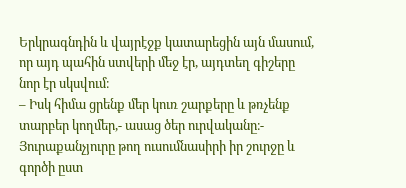Երկրագնդին և վայրէջք կատարեցին այն մասում, որ այդ պահին ստվերի մեջ էր, այդտեղ գիշերը
նոր էր սկսվում։
– Իսկ հիմա ցրենք մեր կուռ շարքերը և թռչենք տարբեր կողմեր,- ասաց ծեր ուրվականը։-
Յուրաքանչյուրը թող ուսումնասիրի իր շուրջը և գործի ըստ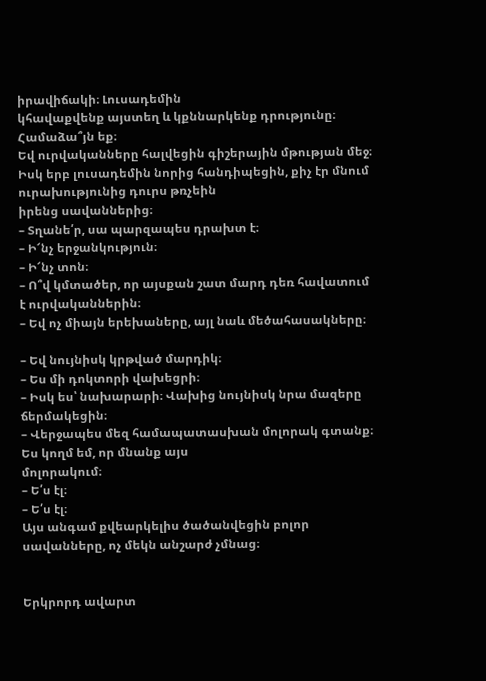իրավիճակի։ Լուսադեմին
կհավաքվենք այստեղ և կքննարկենք դրությունը։ Համաձա՞յն եք։
Եվ ուրվականները հալվեցին գիշերային մթության մեջ։
Իսկ երբ լուսադեմին նորից հանդիպեցին, քիչ էր մնում ուրախությունից դուրս թռչեին
իրենց սավաններից։
– Տղանե՛ր, սա պարզապես դրախտ է։
– Ի՜նչ երջանկություն։
– Ի՜նչ տոն։
– Ո՞վ կմտածեր, որ այսքան շատ մարդ դեռ հավատում է ուրվականներին։
– Եվ ոչ միայն երեխաները, այլ նաև մեծահասակները։

– Եվ նույնիսկ կրթված մարդիկ։
– Ես մի դոկտորի վախեցրի։
– Իսկ ես՝ նախարարի։ Վախից նույնիսկ նրա մազերը ճերմակեցին։
– Վերջապես մեզ համապատասխան մոլորակ գտանք։ Ես կողմ եմ, որ մնանք այս
մոլորակում։
– Ե՛ս էլ։
– Ե՛ս էլ։
Այս անգամ քվեարկելիս ծածանվեցին բոլոր սավանները, ոչ մեկն անշարժ չմնաց։


Երկրորդ ավարտ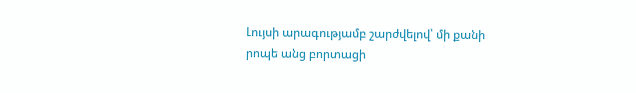Լույսի արագությամբ շարժվելով՝ մի քանի րոպե անց բորտացի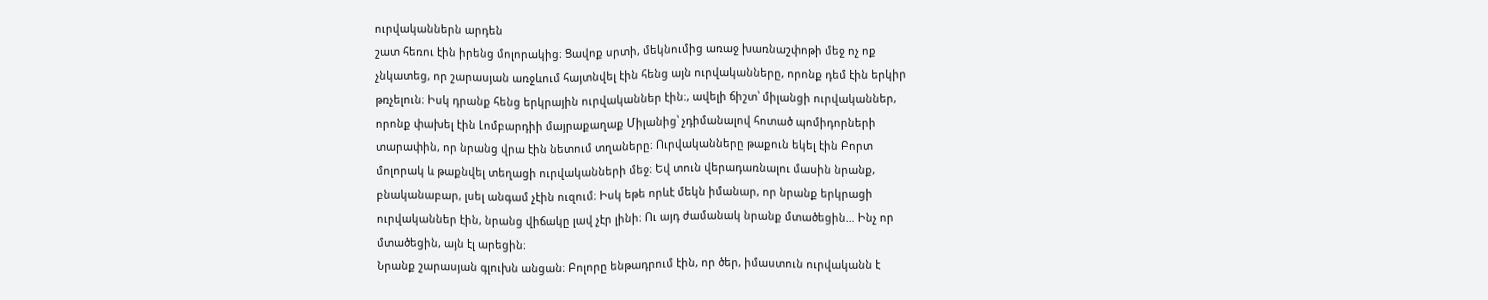ուրվականներն արդեն
շատ հեռու էին իրենց մոլորակից։ Ցավոք սրտի, մեկնումից առաջ խառնաշփոթի մեջ ոչ ոք
չնկատեց, որ շարասյան առջևում հայտնվել էին հենց այն ուրվականները, որոնք դեմ էին երկիր
թռչելուն։ Իսկ դրանք հենց երկրային ուրվականներ էին։, ավելի ճիշտ՝ միլանցի ուրվականներ,
որոնք փախել էին Լոմբարդիի մայրաքաղաք Միլանից՝ չդիմանալով հոտած պոմիդորների
տարափին, որ նրանց վրա էին նետում տղաները։ Ուրվականները թաքուն եկել էին Բորտ
մոլորակ և թաքնվել տեղացի ուրվականների մեջ։ Եվ տուն վերադառնալու մասին նրանք,
բնականաբար, լսել անգամ չէին ուզում։ Իսկ եթե որևէ մեկն իմանար, որ նրանք երկրացի
ուրվականներ էին, նրանց վիճակը լավ չէր լինի։ Ու այդ ժամանակ նրանք մտածեցին… Ինչ որ
մտածեցին, այն էլ արեցին։
Նրանք շարասյան գլուխն անցան։ Բոլորը ենթադրում էին, որ ծեր, իմաստուն ուրվականն է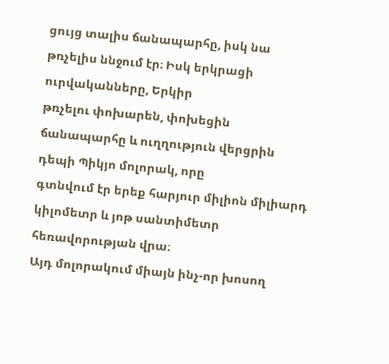ցույց տալիս ճանապարհը, իսկ նա թռչելիս ննջում էր։ Իսկ երկրացի ուրվականները, Երկիր
թռչելու փոխարեն, փոխեցին ճանապարհը և ուղղություն վերցրին դեպի Պիկյո մոլորակ, որը
գտնվում էր երեք հարյուր միլիոն միլիարդ կիլոմետր և յոթ սանտիմետր հեռավորության վրա։
Այդ մոլորակում միայն ինչ-որ խոսող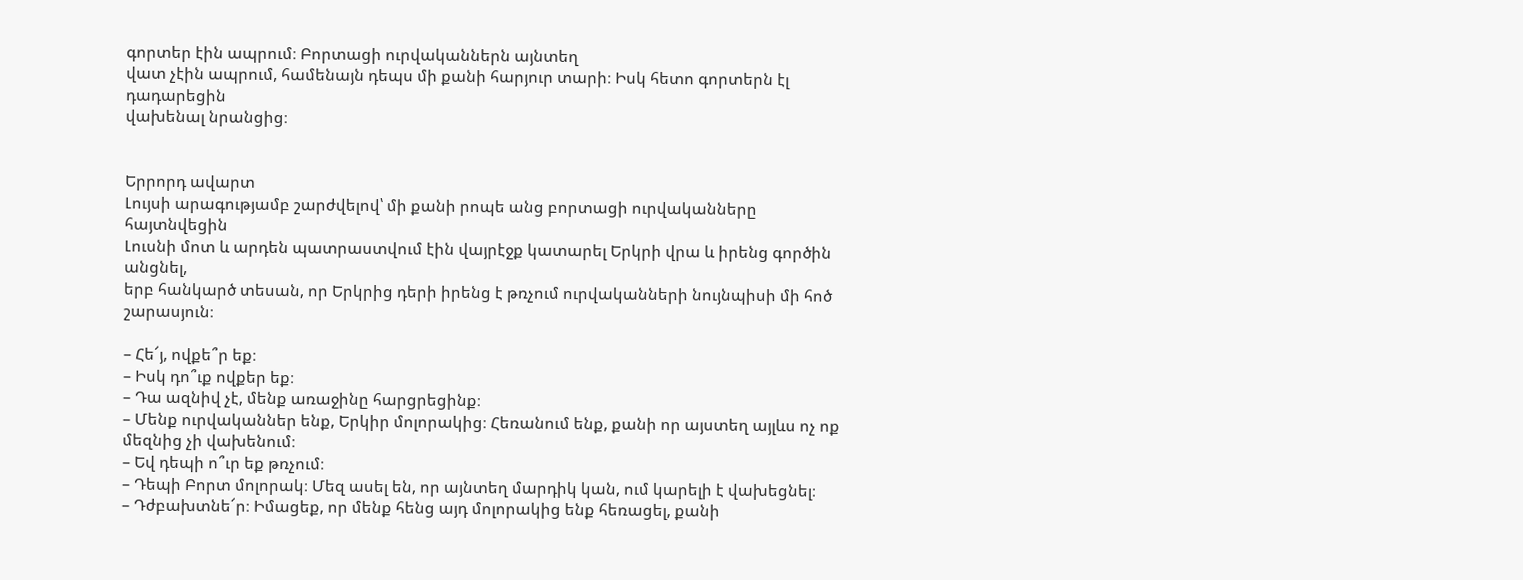գորտեր էին ապրում։ Բորտացի ուրվականներն այնտեղ
վատ չէին ապրում, համենայն դեպս մի քանի հարյուր տարի։ Իսկ հետո գորտերն էլ դադարեցին
վախենալ նրանցից։


Երրորդ ավարտ
Լույսի արագությամբ շարժվելով՝ մի քանի րոպե անց բորտացի ուրվականները հայտնվեցին
Լուսնի մոտ և արդեն պատրաստվում էին վայրէջք կատարել Երկրի վրա և իրենց գործին անցնել,
երբ հանկարծ տեսան, որ Երկրից դերի իրենց է թռչում ուրվականների նույնպիսի մի հոծ
շարասյուն։

– Հե՜յ, ովքե՞ր եք։
– Իսկ դո՞ւք ովքեր եք։
– Դա ազնիվ չէ, մենք առաջինը հարցրեցինք։
– Մենք ուրվականներ ենք, Երկիր մոլորակից։ Հեռանում ենք, քանի որ այստեղ այլևս ոչ ոք
մեզնից չի վախենում։
– Եվ դեպի ո՞ւր եք թռչում։
– Դեպի Բորտ մոլորակ։ Մեզ ասել են, որ այնտեղ մարդիկ կան, ում կարելի է վախեցնել։
– Դժբախտնե՜ր։ Իմացեք, որ մենք հենց այդ մոլորակից ենք հեռացել, քանի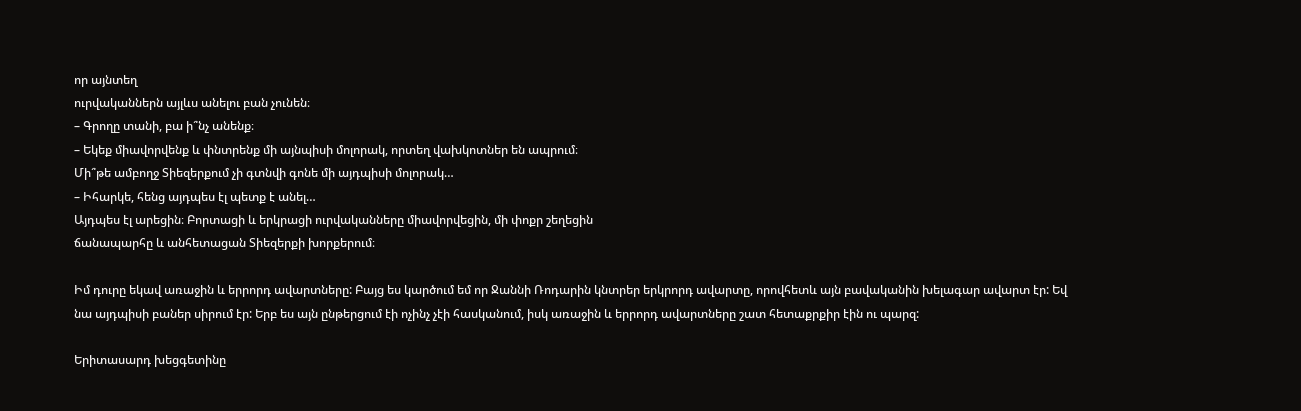որ այնտեղ
ուրվականներն այլևս անելու բան չունեն։
– Գրողը տանի, բա ի՞նչ անենք։
– Եկեք միավորվենք և փնտրենք մի այնպիսի մոլորակ, որտեղ վախկոտներ են ապրում։
Մի՞թե ամբողջ Տիեզերքում չի գտնվի գոնե մի այդպիսի մոլորակ…
– Իհարկե, հենց այդպես էլ պետք է անել…
Այդպես էլ արեցին։ Բորտացի և երկրացի ուրվականները միավորվեցին, մի փոքր շեղեցին
ճանապարհը և անհետացան Տիեզերքի խորքերում։

Իմ դուրը եկավ առաջին և երրորդ ավարտները: Բայց ես կարծում եմ որ Ջաննի Ռոդարին կնտրեր երկրորդ ավարտը, որովհետև այն բավականին խելագար ավարտ էր: Եվ նա այդպիսի բաներ սիրում էր: Երբ ես այն ընթերցում էի ոչինչ չէի հասկանում, իսկ առաջին և երրորդ ավարտները շատ հետաքրքիր էին ու պարզ:

Երիտասարդ խեցգետինը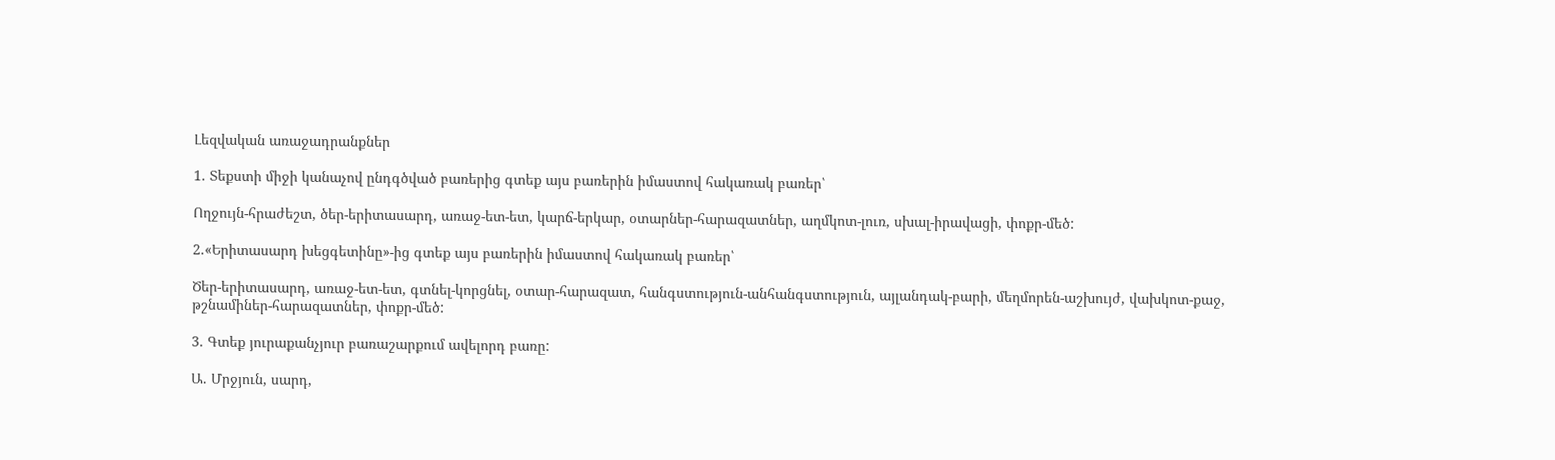Լեզվական առաջադրանքներ

1. Տեքստի միջի կանաչով ընդգծված բառերից գտեք այս բառերին իմաստով հակառակ բառեր՝

Ողջույն-հրաժեշտ, ծեր-երիտասարդ, առաջ-ետ-ետ, կարճ-երկար, օտարներ-հարազատներ, աղմկոտ-լուռ, սխալ-իրավացի, փոքր-մեծ:

2.«Երիտասարդ խեցգետինը»-ից գտեք այս բառերին իմաստով հակառակ բառեր՝

Ծեր-երիտասարդ, առաջ-ետ-ետ, գտնել-կորցնել, օտար-հարազատ, հանգստություն-անհանգստություն, այլանդակ-բարի, մեղմորեն-աշխույժ, վախկոտ-քաջ, թշնամիներ-հարազատներ, փոքր-մեծ:

3. Գտեք յուրաքանչյուր բառաշարքում ավելորդ բառը:

Ա. Մրջյուն, սարդ,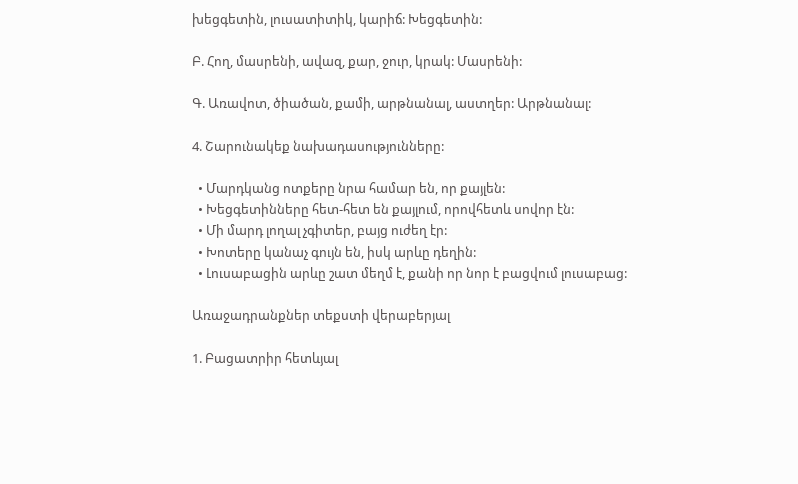խեցգետին, լուսատիտիկ, կարիճ: Խեցգետին:

Բ. Հող, մասրենի, ավազ, քար, ջուր, կրակ: Մասրենի:

Գ. Առավոտ, ծիածան, քամի, արթնանալ, աստղեր: Արթնանալ:

4. Շարունակեք նախադասությունները:

  • Մարդկանց ոտքերը նրա համար են, որ քայլեն:
  • Խեցգետինները հետ-հետ են քայլում, որովհետև սովոր էն:
  • Մի մարդ լողալ չգիտեր, բայց ուժեղ էր:
  • Խոտերը կանաչ գույն են, իսկ արևը դեղին:
  • Լուսաբացին արևը շատ մեղմ է, քանի որ նոր է բացվում լուսաբաց:

Առաջադրանքներ տեքստի վերաբերյալ

1. Բացատրիր հետևյալ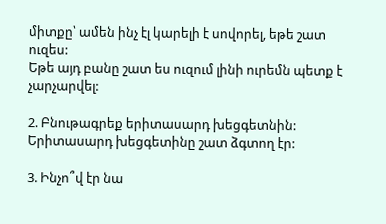միտքը՝ ամեն ինչ էլ կարելի է սովորել, եթե շատ ուզես:
Եթե այդ բանը շատ ես ուզում լինի ուրեմն պետք է չարչարվել:

2. Բնութագրեք երիտասարդ խեցգետնին:
Երիտասարդ խեցգետինը շատ ձգտող էր:

3. Ինչո՞վ էր նա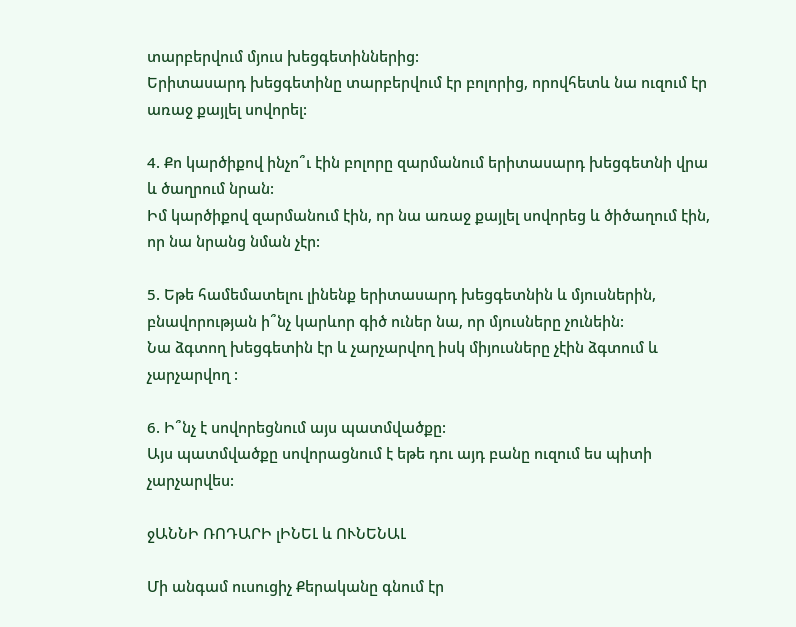տարբերվում մյուս խեցգետիններից:
Երիտասարդ խեցգետինը տարբերվում էր բոլորից, որովհետև նա ուզում էր առաջ քայլել սովորել:

4. Քո կարծիքով ինչո՞ւ էին բոլորը զարմանում երիտասարդ խեցգետնի վրա և ծաղրում նրան:
Իմ կարծիքով զարմանում էին, որ նա առաջ քայլել սովորեց և ծիծաղում էին, որ նա նրանց նման չէր:

5. Եթե համեմատելու լինենք երիտասարդ խեցգետնին և մյուսներին, բնավորության ի՞նչ կարևոր գիծ ուներ նա, որ մյուսները չունեին:
Նա ձգտող խեցգետին էր և չարչարվող իսկ միյուսները չէին ձգտում և չարչարվող :

6. Ի՞նչ է սովորեցնում այս պատմվածքը:
Այս պատմվածքը սովորացնում է եթե դու այդ բանը ուզում ես պիտի չարչարվես:

ջԱՆՆԻ ՌՈԴԱՐԻ լԻՆԵԼ և ՈՒՆԵՆԱԼ

Մի անգամ ուսուցիչ Քերականը գնում էր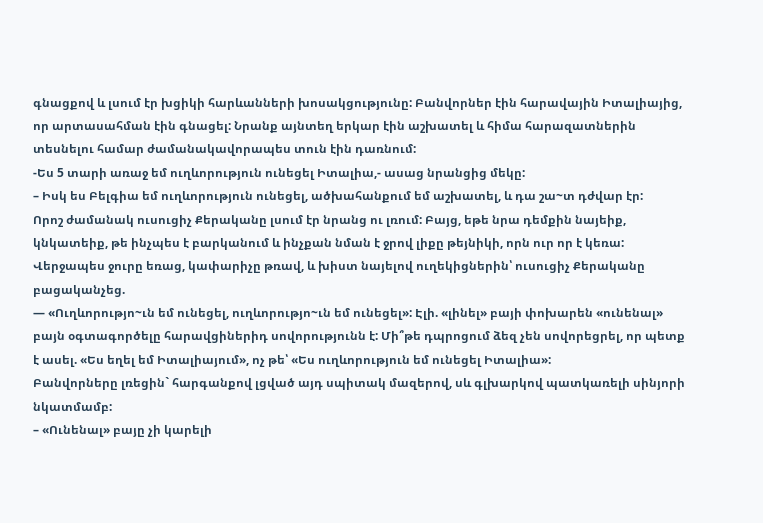գնացքով և լսում էր խցիկի հարևանների խոսակցությունը: Բանվորներ էին հարավային Իտալիայից, որ արտասահման էին գնացել: Նրանք այնտեղ երկար էին աշխատել և հիմա հարազատներին տեսնելու համար ժամանակավորապես տուն էին դառնում:
-Ես 5 տարի առաջ եմ ուղևորություն ունեցել Իտալիա,- ասաց նրանցից մեկը:
– Իսկ ես Բելգիա եմ ուղևորություն ունեցել, ածխահանքում եմ աշխատել, և դա շա~տ դժվար էր:
Որոշ ժամանակ ուսուցիչ Քերականը լսում էր նրանց ու լռում: Բայց, եթե նրա դեմքին նայեիք, կնկատեիք, թե ինչպես է բարկանում և ինչքան նման է ջրով լիքը թեյնիկի, որն ուր որ է կեռա: Վերջապես ջուրը եռաց, կափարիչը թռավ, և խիստ նայելով ուղեկիցներին՝ ուսուցիչ Քերականը բացականչեց.
— «Ուղևորությո~ւն եմ ունեցել, ուղևորությո~ւն եմ ունեցել»: Էլի. «լինել» բայի փոխարեն «ունենալ» բայն օգտագործելը հարավցիներիդ սովորությունն է: Մի՞թե դպրոցում ձեզ չեն սովորեցրել, որ պետք է ասել. «Ես եղել եմ Իտալիայում», ոչ թե՝ «Ես ուղևորություն եմ ունեցել Իտալիա»:
Բանվորները լռեցին` հարգանքով լցված այդ սպիտակ մազերով, սև գլխարկով պատկառելի սինյորի նկատմամբ:
– «Ունենալ» բայը չի կարելի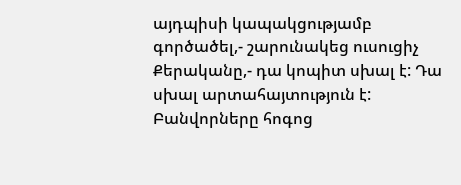այդպիսի կապակցությամբ գործածել,- շարունակեց ուսուցիչ Քերականը,- դա կոպիտ սխալ է: Դա սխալ արտահայտություն է:
Բանվորները հոգոց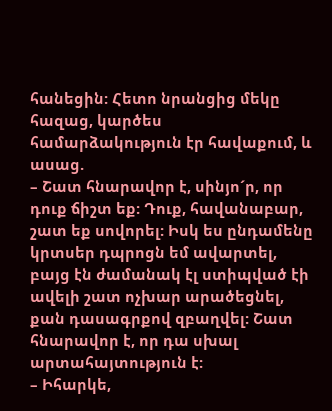հանեցին: Հետո նրանցից մեկը հազաց, կարծես համարձակություն էր հավաքում, և ասաց.
– Շատ հնարավոր է, սինյո´ր, որ դուք ճիշտ եք: Դուք, հավանաբար, շատ եք սովորել: Իսկ ես ընդամենը կրտսեր դպրոցն եմ ավարտել, բայց էն ժամանակ էլ ստիպված էի ավելի շատ ոչխար արածեցնել, քան դասագրքով զբաղվել: Շատ հնարավոր է, որ դա սխալ արտահայտություն է:
– Իհարկե,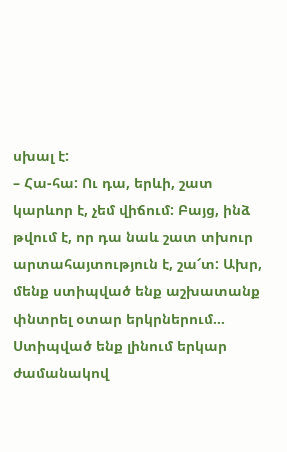սխալ է:
– Հա-հա: Ու դա, երևի, շատ կարևոր է, չեմ վիճում: Բայց, ինձ թվում է, որ դա նաև շատ տխուր արտահայտություն է, շա՜տ: Ախր, մենք ստիպված ենք աշխատանք փնտրել օտար երկրներում… Ստիպված ենք լինում երկար ժամանակով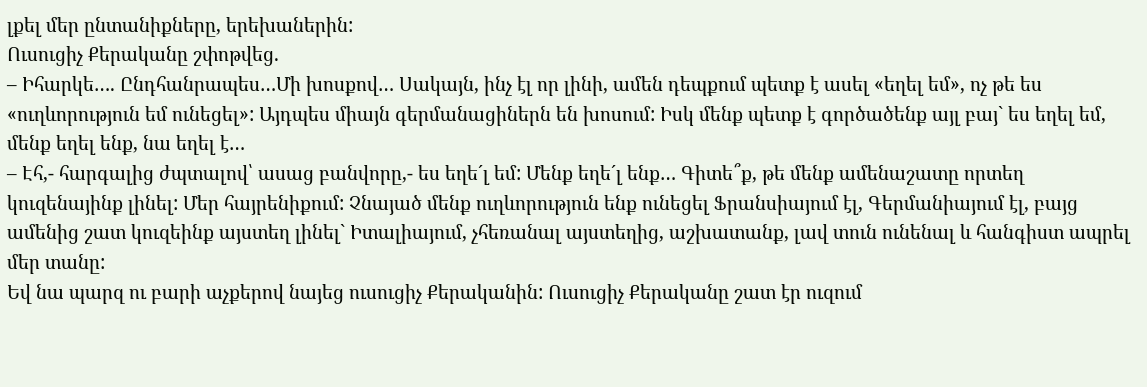լքել մեր ընտանիքները, երեխաներին:
Ուսուցիչ Քերականը շփոթվեց.
– Իհարկե…. Ընդհանրապես…Մի խոսքով… Սակայն, ինչ էլ որ լինի, ամեն դեպքում պետք է ասել «եղել եմ», ոչ թե ես «ուղևորություն եմ ունեցել»: Այդպես միայն գերմանացիներն են խոսում: Իսկ մենք պետք է գործածենք այլ բայ` ես եղել եմ, մենք եղել ենք, նա եղել է…
– Էհ,- հարգալից ժպտալով՝ ասաց բանվորը,- ես եղե´լ եմ: Մենք եղե´լ ենք… Գիտե՞ք, թե մենք ամենաշատը որտեղ կուզենայինք լինել: Մեր հայրենիքում: Չնայած մենք ուղևորություն ենք ունեցել Ֆրանսիայում էլ, Գերմանիայում էլ, բայց ամենից շատ կուզեինք այստեղ լինել` Իտալիայում, չհեռանալ այստեղից, աշխատանք, լավ տուն ունենալ և հանգիստ ապրել մեր տանը:
Եվ նա պարզ ու բարի աչքերով նայեց ուսուցիչ Քերականին: Ուսուցիչ Քերականը շատ էր ուզում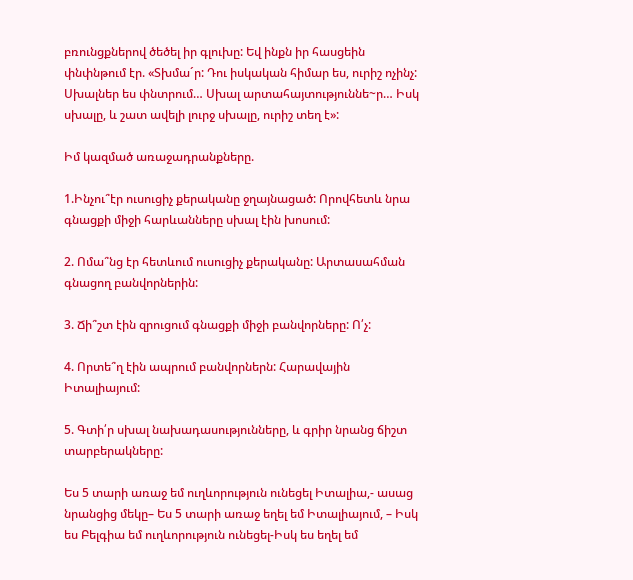բռունցքներով ծեծել իր գլուխը: Եվ ինքն իր հասցեին փնփնթում էր. «Տխմա´ր: Դու իսկական հիմար ես, ուրիշ ոչինչ: Սխալներ ես փնտրում… Սխալ արտահայտություննե~ր… Իսկ սխալը, և շատ ավելի լուրջ սխալը, ուրիշ տեղ է»:

Իմ կազմած առաջադրանքները.

1.Ինչու՞էր ուսուցիչ քերականը ջղայնացած: Որովհետև նրա գնացքի միջի հարևանները սխալ էին խոսում:

2. Ոմա՞նց էր հետևում ուսուցիչ քերականը: Արտասահման գնացող բանվորներին:

3. Ճի՞շտ էին զրուցում գնացքի միջի բանվորները: Ո՛չ:

4. Որտե՞ղ էին ապրում բանվորներն: Հարավային Իտալիայում:

5. Գտի՛ր սխալ նախադասությունները, և գրիր նրանց ճիշտ տարբերակները:

Ես 5 տարի առաջ եմ ուղևորություն ունեցել Իտալիա,- ասաց նրանցից մեկը– Ես 5 տարի առաջ եղել եմ Իտալիայում, – Իսկ ես Բելգիա եմ ուղևորություն ունեցել-Իսկ ես եղել եմ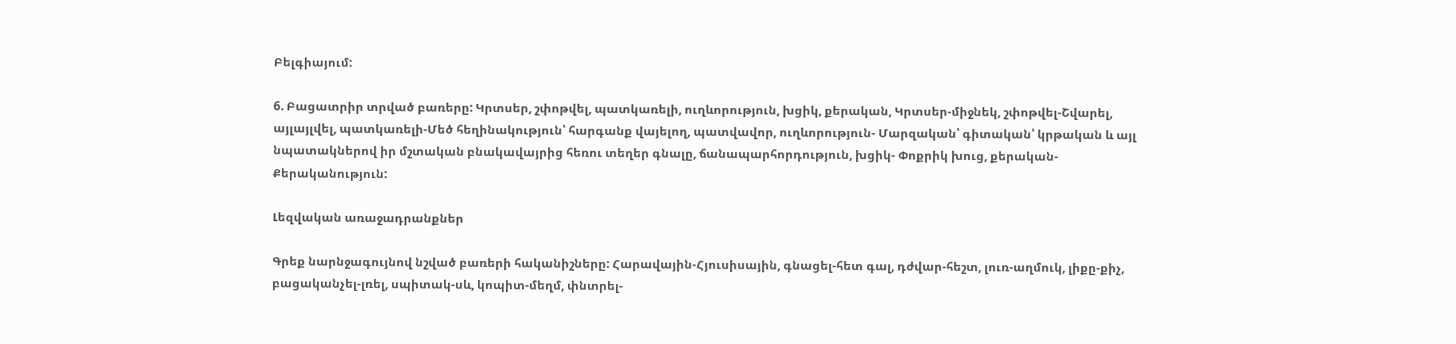Բելգիայում:

6. Բացատրիր տրված բառերը: Կրտսեր, շփոթվել, պատկառելի, ուղևորություն, խցիկ, քերական, Կրտսեր-միջնեկ, շփոթվել-Շվարել, այլայլվել, պատկառելի-Մեծ հեղինակություն՝ հարգանք վայելող, պատվավոր, ուղևորություն- Մարզական՝ գիտական՝ կրթական և այլ նպատակներով իր մշտական բնակավայրից հեռու տեղեր գնալը, ճանապարհորդություն, խցիկ- Փոքրիկ խուց, քերական-Քերականություն:

Լեզվական առաջադրանքներ

Գրեք նարնջագույնով նշված բառերի հականիշները: Հարավային-Հյուսիսային, գնացել-հետ գալ, դժվար-հեշտ, լուռ-աղմուկ, լիքը-քիչ, բացականչել-լռել, սպիտակ-սև, կոպիտ-մեղմ, փնտրել-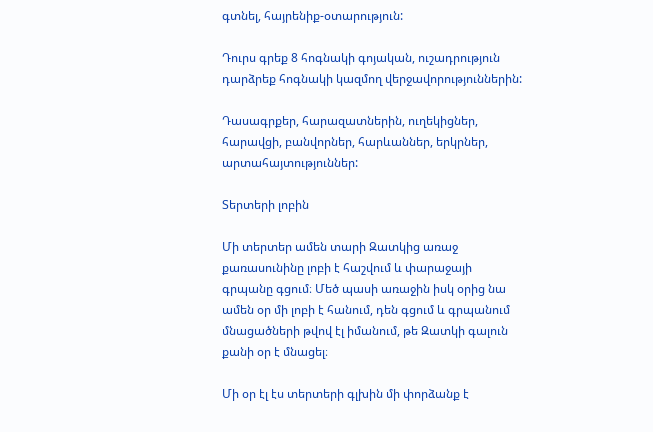գտնել, հայրենիք-օտարություն:

Դուրս գրեք 8 հոգնակի գոյական, ուշադրություն դարձրեք հոգնակի կազմող վերջավորություններին:

Դասագրքեր, հարազատներին, ուղեկիցներ, հարավցի, բանվորներ, հարևաններ, երկրներ, արտահայտություններ:

Տերտերի լոբին

Մի տերտեր ամեն տարի Զատկից առաջ քառասունինը լոբի է հաշվում և փարաջայի գրպանը գցում։ Մեծ պասի առաջին իսկ օրից նա ամեն օր մի լոբի է հանում, դեն գցում և գրպանում մնացածների թվով էլ իմանում, թե Զատկի գալուն քանի օր է մնացել։

Մի օր էլ էս տերտերի գլխին մի փորձանք է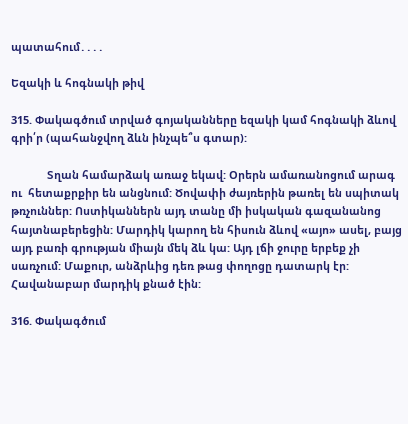պատահում․․․․

Եզակի և հոգնակի թիվ

315. Փակագծում տրված գոյականները եզակի կամ հոգնակի ձևով գրի՛ր (պահանջվող ձևն ինչպե՞ս գտար):

            Տղան համարձակ առաջ եկավ: Օրերն ամառանոցում արագ ու  հետաքրքիր են անցնում: Ծովափի ժայռերին թառել են սպիտակ թռչուններ: Ոստիկաններն այդ տանը մի իսկական գազանանոց հայտնաբերեցին: Մարդիկ կարող են հիսուն ձևով «այո» ասել, բայց այդ բառի գրության միայն մեկ ձև կա: Այդ լճի ջուրը երբեք չի սառչում: Մաքուր, անձրևից դեռ թաց փողոցը դատարկ էր: Հավանաբար մարդիկ քնած էին:

316. Փակագծում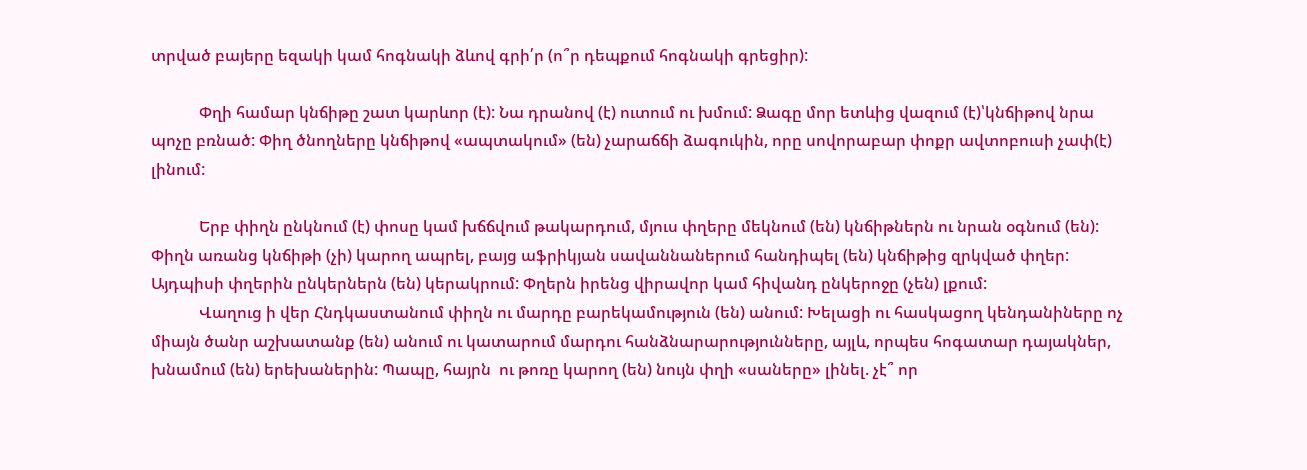տրված բայերը եզակի կամ հոգնակի ձևով գրի՛ր (ո՞ր դեպքում հոգնակի գրեցիր):

            Փղի համար կնճիթը շատ կարևոր (է): Նա դրանով (է) ուտում ու խմում: Ձագը մոր ետևից վազում (է)՝կնճիթով նրա պոչը բռնած: Փիղ ծնողները կնճիթով «ապտակում» (են) չարաճճի ձագուկին, որը սովորաբար փոքր ավտոբուսի չափ(է) լինում:

            Երբ փիղն ընկնում (է) փոսը կամ խճճվում թակարդում, մյուս փղերը մեկնում (են) կնճիթներն ու նրան օգնում (են): Փիղն առանց կնճիթի (չի) կարող ապրել, բայց աֆրիկյան սավաննաներում հանդիպել (են) կնճիթից զրկված փղեր: Այդպիսի փղերին ընկերներն (են) կերակրում: Փղերն իրենց վիրավոր կամ հիվանդ ընկերոջը (չեն) լքում:
            Վաղուց ի վեր Հնդկաստանում փիղն ու մարդը բարեկամություն (են) անում: Խելացի ու հասկացող կենդանիները ոչ միայն ծանր աշխատանք (են) անում ու կատարում մարդու հանձնարարությունները, այլև, որպես հոգատար դայակներ, խնամում (են) երեխաներին: Պապը, հայրն  ու թոռը կարող (են) նույն փղի «սաները» լինել. չէ՞ որ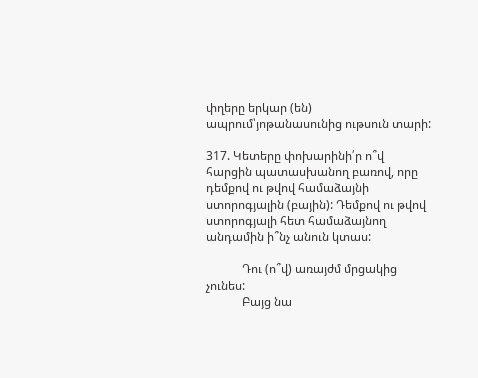փղերը երկար (են) ապրում՝յոթանասունից ութսուն տարի:

317. Կետերը փոխարինի՛ր ո՞վ հարցին պատասխանող բառով, որը դեմքով ու թվով համաձայնի ստորոգյալին (բային): Դեմքով ու թվով ստորոգյալի հետ համաձայնող անդամին ի՞նչ անուն կտաս:

            Դու (ո՞վ) առայժմ մրցակից չունես:
            Բայց նա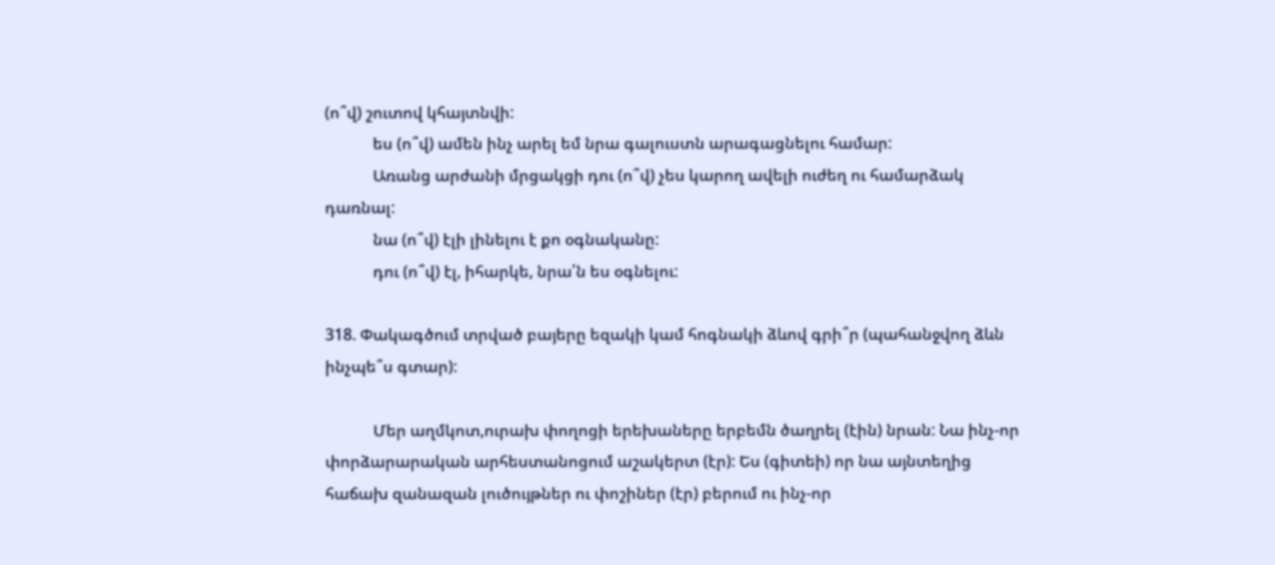(ո՞վ) շուտով կհայտնվի:
            ես (ո՞վ) ամեն ինչ արել եմ նրա գալուստն արագացնելու համար:
            Առանց արժանի մրցակցի դու (ո՞վ) չես կարող ավելի ուժեղ ու համարձակ       դառնալ:
            նա (ո՞վ) էլի լինելու է քո օգնականը:
            դու (ո՞վ) էլ, իհարկե, նրա՛ն ես օգնելու:

318. Փակագծում տրված բայերը եզակի կամ հոգնակի ձևով գրի՞ր (պահանջվող ձևն ինչպե՞ս գտար):

            Մեր աղմկոտ,ուրախ փողոցի երեխաները երբեմն ծաղրել (էին) նրան: Նա ինչ-որ փորձարարական արհեստանոցում աշակերտ (էր): Ես (գիտեի) որ նա այնտեղից հաճախ զանազան լուծույթներ ու փոշիներ (էր) բերում ու ինչ-որ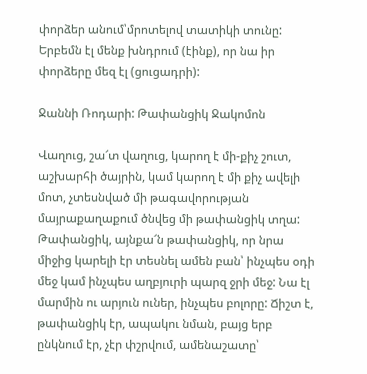փորձեր անում՝մրոտելով տատիկի տունը: Երբեմն էլ մենք խնդրում (էինք), որ նա իր փորձերը մեզ էլ (ցուցադրի):

Ջաննի Ռոդարի: Թափանցիկ Ջակոմոն

Վաղուց, շա՜տ վաղուց, կարող է մի-քիչ շուտ, աշխարհի ծայրին, կամ կարող է մի քիչ ավելի մոտ, չտեսնված մի թագավորության մայրաքաղաքում ծնվեց մի թափանցիկ տղա: Թափանցիկ, այնքա՜ն թափանցիկ, որ նրա միջից կարելի էր տեսնել ամեն բան՝ ինչպես օդի մեջ կամ ինչպես աղբյուրի պարզ ջրի մեջ: Նա էլ մարմին ու արյուն ուներ, ինչպես բոլորը: Ճիշտ է, թափանցիկ էր, ապակու նման, բայց երբ ընկնում էր, չէր փշրվում, ամենաշատը՝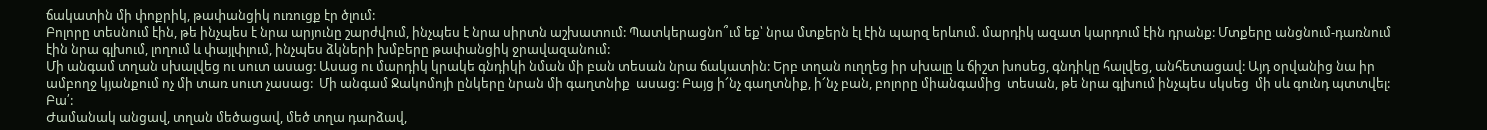ճակատին մի փոքրիկ, թափանցիկ ուռուցք էր ծլում:
Բոլորը տեսնում էին, թե ինչպես է նրա արյունը շարժվում, ինչպես է նրա սիրտն աշխատում: Պատկերացնո՞ւմ եք՝ նրա մտքերն էլ էին պարզ երևում. մարդիկ ազատ կարդում էին դրանք: Մտքերը անցնում-դառնում էին նրա գլխում, լողում և փայլփլում, ինչպես ձկների խմբերը թափանցիկ ջրավազանում:
Մի անգամ տղան սխալվեց ու սուտ ասաց: Ասաց ու մարդիկ կրակե գնդիկի նման մի բան տեսան նրա ճակատին: Երբ տղան ուղղեց իր սխալը և ճիշտ խոսեց, գնդիկը հալվեց, անհետացավ: Այդ օրվանից նա իր ամբողջ կյանքում ոչ մի տառ սուտ չասաց:  Մի անգամ Ջակոմոյի ընկերը նրան մի գաղտնիք  ասաց: Բայց ի՜նչ գաղտնիք, ի՜նչ բան, բոլորը միանգամից  տեսան, թե նրա գլխում ինչպես սկսեց  մի սև գունդ պտտվել:  Բա՛:
Ժամանակ անցավ, տղան մեծացավ, մեծ տղա դարձավ,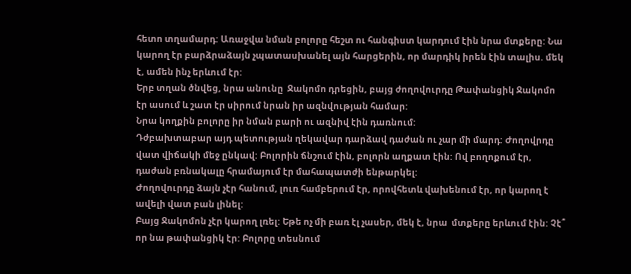հետո տղամարդ: Առաջվա նման բոլորը հեշտ ու հանգիստ կարդում էին նրա մտքերը: Նա կարող էր բարձրաձայն չպատասխանել այն հարցերին, որ մարդիկ իրեն էին տալիս. մեկ է, ամեն ինչ երևում էր:
Երբ տղան ծնվեց, նրա անունը  Ջակոմո դրեցին, բայց ժողովուրդը Թափանցիկ Ջակոմո էր ասում և շատ էր սիրում նրան իր ազնվության համար:
Նրա կողքին բոլորը իր նման բարի ու ազնիվ էին դառնում:
Դժբախտաբար այդ պետության ղեկավար դարձավ դաժան ու չար մի մարդ: Ժողովրդը  վատ վիճակի մեջ ընկավ: Բոլորին ճնշում էին, բոլորն աղքատ էին: Ով բողոքում էր, դաժան բռնակալը հրամայում էր մահապատժի ենթարկել:
Ժողովուրդը ձայն չէր հանում, լուռ համբերում էր, որովհետև վախենում էր, որ կարող է ավելի վատ բան լինել:
Բայց Ջակոմոն չէր կարող լռել: Եթե ոչ մի բառ էլ չասեր, մեկ է, նրա  մտքերը երևում էին: Չէ՞ որ նա թափանցիկ էր: Բոլորը տեսնում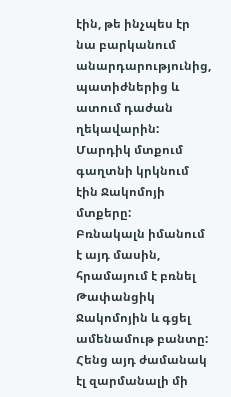էին, թե ինչպես էր նա բարկանում անարդարությունից, պատիժներից և ատում դաժան ղեկավարին:
Մարդիկ մտքում գաղտնի կրկնում էին Ջակոմոյի մտքերը:
Բռնակալն իմանում է այդ մասին, հրամայում է բռնել Թափանցիկ Ջակոմոյին և գցել ամենամութ բանտը:
Հենց այդ ժամանակ էլ զարմանալի մի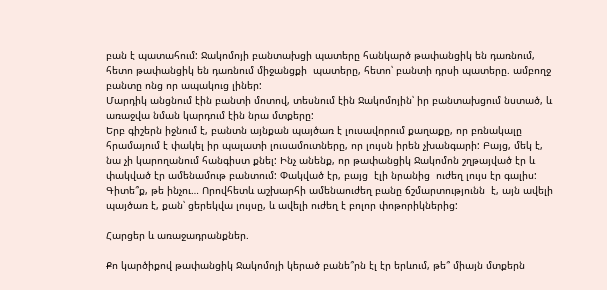բան է պատահում: Ջակոմոյի բանտախցի պատերը հանկարծ թափանցիկ են դառնում, հետո թափանցիկ են դառնում միջանցքի  պատերը, հետո՝ բանտի դրսի պատերը. ամբողջ բանտը ոնց որ ապակուց լիներ:
Մարդիկ անցնում էին բանտի մոտով, տեսնում էին Ջակոմոյին՝ իր բանտախցում նստած, և առաջվա նման կարդում էին նրա մտքերը:
Երբ գիշերն իջնում է, բանտն այնքան պայծառ է լուսավորում քաղաքը, որ բռնակալը հրամայում է փակել իր պալատի լուսամուտները, որ լույսն իրեն չխանգարի: Բայց, մեկ է, նա չի կարողանում հանգիստ քնել: Ինչ անենք, որ թափանցիկ Ջակոմոն շղթայված էր և փակված էր ամենամութ բանտում: Փակված էր, բայց  էլի նրանից  ուժեղ լույս էր գալիս:
Գիտե՞ք, թե ինչու… Որովհետև աշխարհի ամենաուժեղ բանը ճշմարտությունն  է, այն ավելի  պայծառ է, քան՝ ցերեկվա լույսը, և ավելի ուժեղ է բոլոր փոթորիկներից:

Հարցեր և առաջադրանքներ.

Քո կարծիքով թափանցիկ Ջակոմոյի կերած բանե՞րն էլ էր երևում, թե՞ միայն մտքերն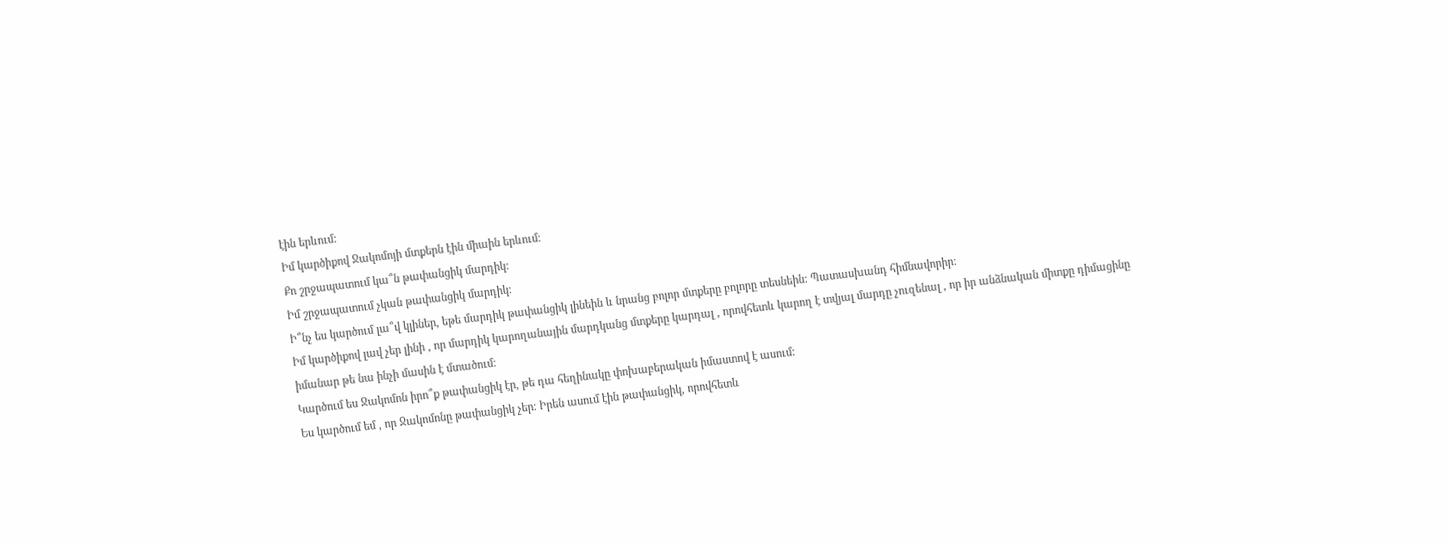էին երևում:
Իմ կարծիքով Ջակոմոյի մտքերն էին միաին երևում։
Քո շրջապատում կա՞ն թափանցիկ մարդիկ:
Իմ շրջապատում չկան թափանցիկ մարդիկ։
Ի՞նչ ես կարծում լա՞վ կլիներ, եթե մարդիկ թափանցիկ լինեին և նրանց բոլոր մտքերը բոլորը տեսնեին: Պատասխանդ հիմնավորիր:
Իմ կարծիքով լավ չեր լինի , որ մարդիկ կարողանային մարդկանց մտքերը կարդալ , որովհետև կարող է տվյալ մարդը չուզենալ , որ իր անձնական միտքը դիմացինը իմանար թե նա ինչի մասին է մտածում։
Կարծում ես Ջակոմոն իրո՞ք թափանցիկ էր, թե դա հեղինակը փոխաբերական իմաստով է ասում:
Ես կարծում եմ , որ Ջակոմոնը թափանցիկ չեր։ Իրեն ասում էին թափանցիկ, որովհետև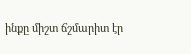ինքը միշտ ճշմարիտ էր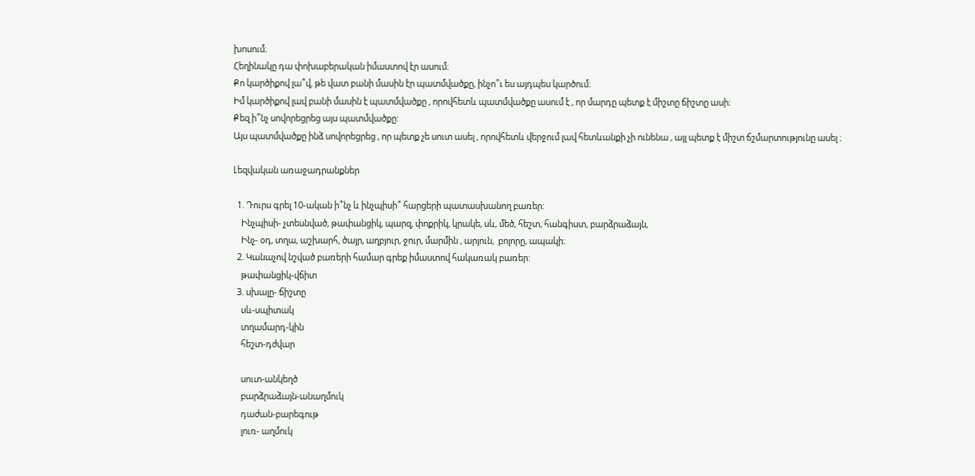խոսում։
Հեղինակը դա փոխաբերական իմաստով էր ասում։
Քո կարծիքով լա՞վ, թե վատ բանի մասին էր պատմվածքը, ինչո՞ւ ես այդպես կարծում:
Իմ կարծիքով լավ բանի մասին է պատմվածքը , որովհետև պատմվածքը ասում է , որ մարդը պետք է միշտը ճիշտը ասի։
Քեզ ի՞նչ սովորեցրեց այս պատմվածքը:
Այս պատմվածքը ինձ սովորեցրեց , որ պետք չե սուտ ասել , որովհետև վերջում լավ հետևանքի չի ունենա , այլ պետք է միշտ ճշմարտությունը ասել ։

Լեզվական առաջադրանքներ

  1. Դուրս գրել 10-ական ի՞նչ և ինչպիսի՞ հարցերի պատասխանող բառեր:
    Ինչպիսի- չտեսնված, թափանցիկ, պարզ, փոքրիկ, կրակե, սև, մեծ, հեշտ, հանգիստ, բարձրաձայն,
    Ինչ- օդ, տղա, աշխարհ, ծայր, աղբյուր, ջուր, մարմին , արյուն,  բոլորը, ապակի։
  2. Կանաչով նշված բառերի համար գրեք իմաստով հակառակ բառեր:
    թափանցիկ-վճիտ
  3. սխալը- ճիշտը
    սև-սպիտակ
    տղամարդ-կին
    հեշտ-դժվար

    սուտ-անկեղծ
    բարձրաձայն-անաղմուկ
    դաժան-բարեգութ
    լուռ- աղմուկ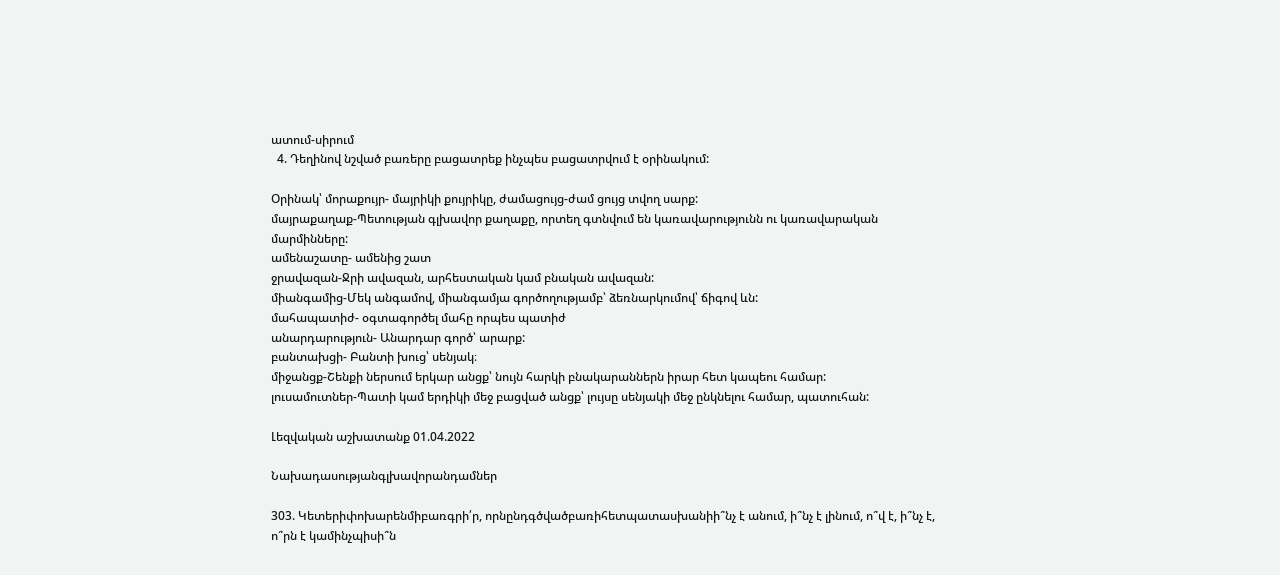ատում-սիրում
  4. Դեղինով նշված բառերը բացատրեք ինչպես բացատրվում է օրինակում:

Օրինակ՝ մորաքույր- մայրիկի քույրիկը, ժամացույց-ժամ ցույց տվող սարք:
մայրաքաղաք-Պետության գլխավոր քաղաքը, որտեղ գտնվում են կառավարությունն ու կառավարական մարմինները:
ամենաշատը- ամենից շատ
ջրավազան-Ջրի ավազան, արհեստական կամ բնական ավազան:
միանգամից-Մեկ անգամով, միանգամյա գործողությամբ՝ ձեռնարկումով՝ ճիգով ևն:
մահապատիժ- օգտագործել մահը որպես պատիժ
անարդարություն- Անարդար գործ՝ արարք:
բանտախցի- Բանտի խուց՝ սենյակ։
միջանցք-Շենքի ներսում երկար անցք՝ նույն հարկի բնակարաններն իրար հետ կապեու համար:
լուսամուտներ-Պատի կամ երդիկի մեջ բացված անցք՝ լույսը սենյակի մեջ ընկնելու համար, պատուհան:

Լեզվական աշխատանք 01.04.2022

Նախադասությանգլխավորանդամներ

303. Կետերիփոխարենմիբառգրի՛ր, որնընդգծվածբառիհետպատասխանիի՞նչ է անում, ի՞նչ է լինում, ո՞վ է, ի՞նչ է, ո՞րն է կամինչպիսի՞ն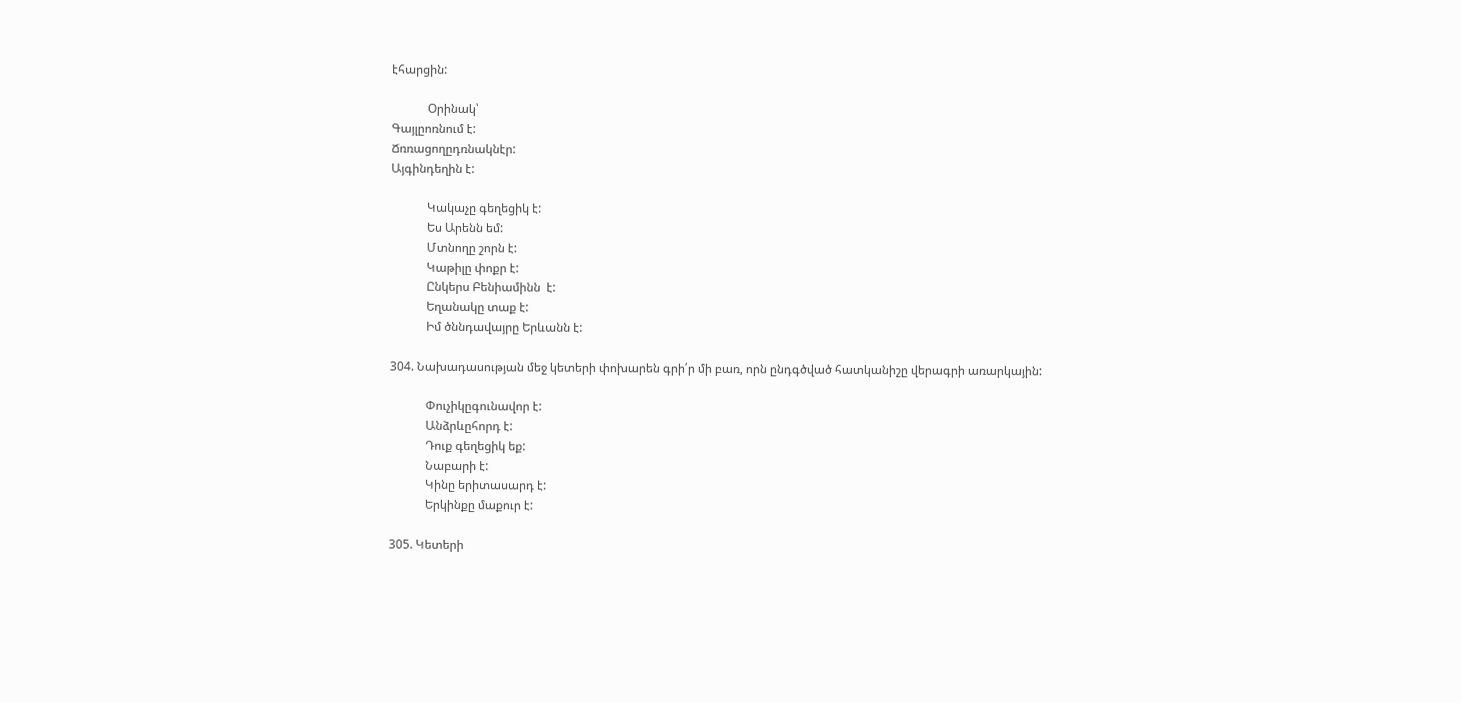էհարցին:

            Օրինակ՝
Գայլըոռնում է:
Ճռռացողըդռնակնէր:
Այգինդեղին է:

            Կակաչը գեղեցիկ է:
            Ես Արենն եմ:
            Մտնողը շորն է:
            Կաթիլը փոքր է:
            Ընկերս Բենիամինն  է:
            Եղանակը տաք է:
            Իմ ծննդավայրը Երևանն է:

304. Նախադասության մեջ կետերի փոխարեն գրի՛ր մի բառ, որն ընդգծված հատկանիշը վերագրի առարկային:

            Փուչիկըգունավոր է:
            Անձրևըհորդ է:
            Դուք գեղեցիկ եք:
            Նաբարի է:
            Կինը երիտասարդ է:
            Երկինքը մաքուր է:

305. Կետերի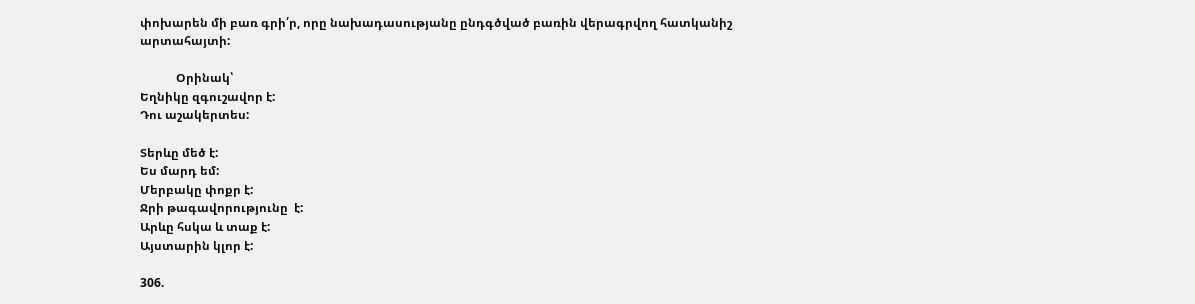փոխարեն մի բառ գրի՛ր, որը նախադասությանը ընդգծված բառին վերագրվող հատկանիշ արտահայտի:

            Օրինակ՝
Եղնիկը զգուշավոր է:
Դու աշակերտես:

Տերևը մեծ է:
Ես մարդ եմ:
Մերբակը փոքր է:
Ջրի թագավորությունը  է:
Արևը հսկա և տաք է:
Այստարին կլոր է:

306.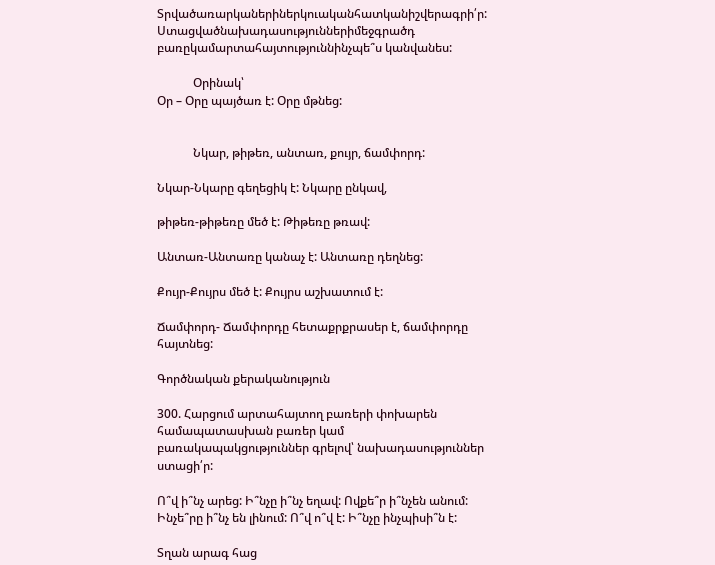Տրվածառարկաներիներկուականհատկանիշվերագրի՛ր: Ստացվածնախադասություններիմեջգրածդ բառըկամարտահայտություննինչպե՞ս կանվանես:

            Օրինակ՝
Օր – Օրը պայծառ է: Օրը մթնեց:


            Նկար, թիթեռ, անտառ, քույր, ճամփորդ:

Նկար-Նկարը գեղեցիկ է: Նկարը ընկավ,

թիթեռ-թիթեռը մեծ է: Թիթեռը թռավ:

Անտառ-Անտառը կանաչ է: Անտառը դեղնեց:

Քույր-Քույրս մեծ է: Քույրս աշխատում է:

Ճամփորդ- Ճամփորդը հետաքրքրասեր է, ճամփորդը հայտնեց:

Գործնական քերականություն

300. Հարցում արտահայտող բառերի փոխարեն համապատասխան բառեր կամ բառակապակցություններ գրելով՝ նախադասություններ ստացի՛ր:

Ո՞վ ի՞նչ արեց: Ի՞նչը ի՞նչ եղավ: Ովքե՞ր ի՞նչեն անում: Ինչե՞րը ի՞նչ են լինում: Ո՞վ ո՞վ է: Ի՞նչը ինչպիսի՞ն է:

Տղան արագ հաց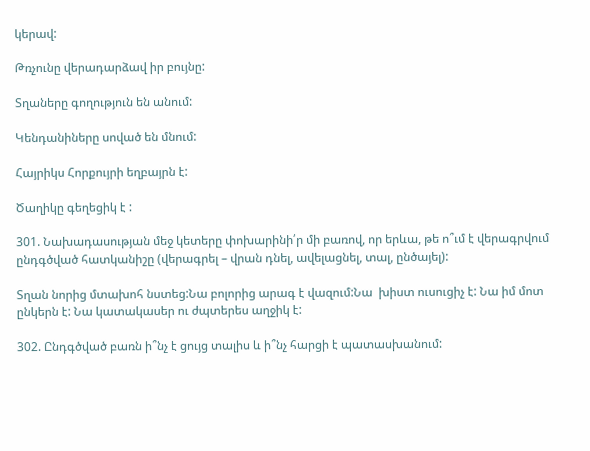կերավ:

Թռչունը վերադարձավ իր բույնը:

Տղաները գողություն են անում:

Կենդանիները սոված են մնում:

Հայրիկս Հորքույրի եղբայրն է:

Ծաղիկը գեղեցիկ է :

301. Նախադասության մեջ կետերը փոխարինի՛ր մի բառով, որ երևա, թե ո՞ւմ է վերագրվում ընդգծված հատկանիշը (վերագրել – վրան դնել, ավելացնել, տալ, ընծայել):

Տղան նորից մտախոհ նստեց:Նա բոլորից արագ է վազում:Նա  խիստ ուսուցիչ է: Նա իմ մոտ ընկերն է: Նա կատակասեր ու ժպտերես աղջիկ է:

302. Ընդգծված բառն ի՞նչ է ցույց տալիս և ի՞նչ հարցի է պատասխանում: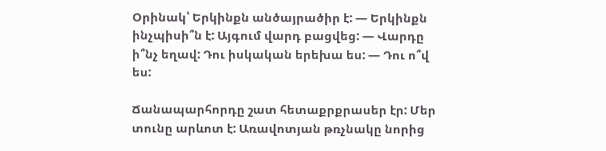Օրինակ՝ Երկինքն անծայրածիր է: — Երկինքն ինչպիսի՞ն է: Այգում վարդ բացվեց: — Վարդը ի՞նչ եղավ: Դու իսկական երեխա ես: — Դու ո՞վ ես:

Ճանապարհորդը շատ հետաքրքրասեր էր: Մեր տունը արևոտ է: Առավոտյան թռչնակը նորից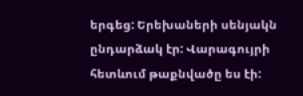երգեց: Երեխաների սենյակն ընդարձակ էր: Վարագույրի հետևում թաքնվածը ես էի: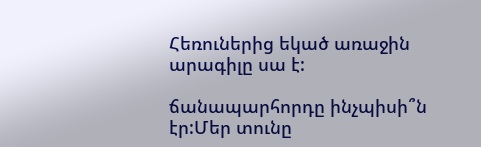Հեռուներից եկած առաջին արագիլը սա է:

ճանապարհորդը ինչպիսի՞ն էր:Մեր տունը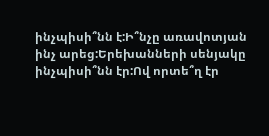ինչպիսի՞նն է:Ի՞նչը առավոտյան ինչ արեց:Երեխանների սենյակը ինչպիսի՞նն էր:Ով որտե՞ղ էր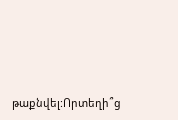թաքնվել:Որտեղի՞ց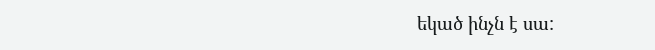եկած ինչն է սա: